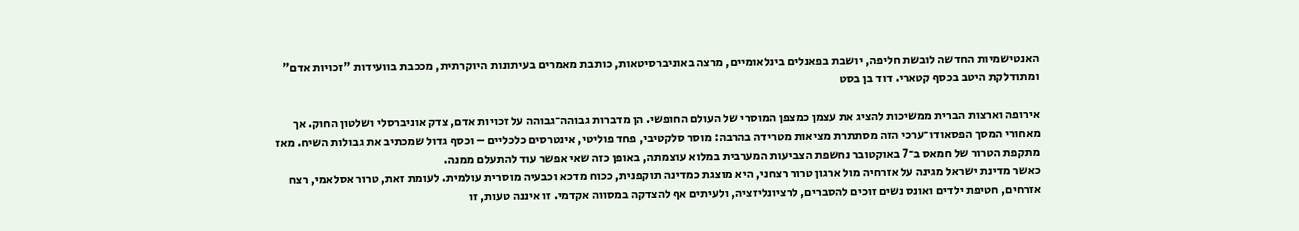האנטישמיות החדשה לובשת חליפה, יושבת בפאנלים בינלאומיים, מרצה באוניברסיטאות, כותבת מאמרים בעיתונות היוקרתית, מככבת בוועידות "זכויות אדם" ומתודלקת היטב בכסף קטארי. דוד בן בסט

אירופה וארצות הברית ממשיכות להציג את עצמן כמצפן המוסרי של העולם החופשי. הן מדברות גבוהה־גבוהה על זכויות אדם, צדק אוניברסלי ושלטון החוק. אך מאחורי המסך הפסאודו־ערכי הזה מסתתרת מציאות מטרידה בהרבה: מוסר סלקטיבי, פחד פוליטי, אינטרסים כלכליים – וכסף גדול שמכתיב את גבולות השיח. מאז מתקפת הטרור של חמאס ב־7 באוקטובר נחשפת הצביעות המערבית במלוא עוצמתה, באופן כזה שאי אפשר עוד להתעלם ממנה.
כאשר מדינת ישראל מגינה על אזרחיה מול ארגון טרור רצחני, היא מוצגת כמדינה תוקפנית, ככוח מדכא וכבעיה מוסרית עולמית. לעומת זאת, טרור אסלאמי, רצח אזרחים, חטיפת ילדים ואונס נשים זוכים להסברים, לרציונליזציה, ולעיתים אף להצדקה במסווה אקדמי. זו איננה טעות, זו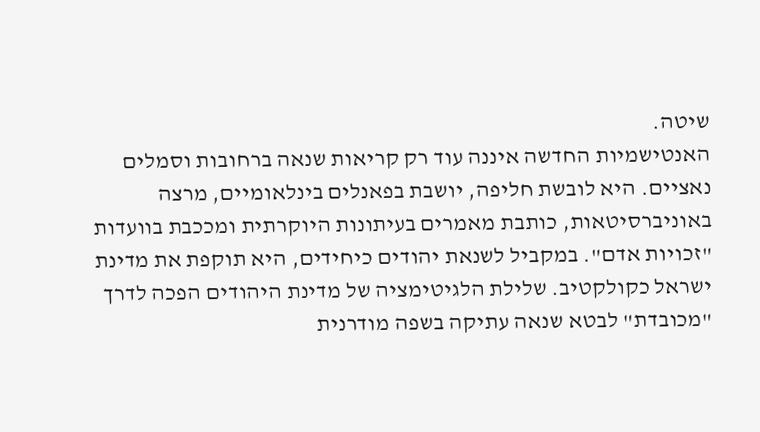שיטה.
האנטישמיות החדשה איננה עוד רק קריאות שנאה ברחובות וסמלים נאציים. היא לובשת חליפה, יושבת בפאנלים בינלאומיים, מרצה באוניברסיטאות, כותבת מאמרים בעיתונות היוקרתית ומככבת בוועדות "זכויות אדם". במקביל לשנאת יהודים כיחידים, היא תוקפת את מדינת ישראל כקולקטיב. שלילת הלגיטימציה של מדינת היהודים הפכה לדרך "מכובדת" לבטא שנאה עתיקה בשפה מודרנית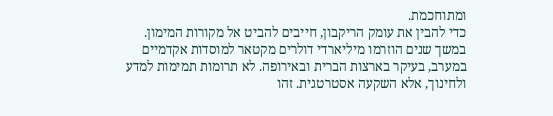ומתוחכמת.
כדי להבין את עומק הריקבון, חייבים להביט אל מקורות המימון. במשך שנים הוזרמו מיליארדי דולרים מקטאר למוסדות אקדמיים במערב, בעיקר בארצות הברית ובאירופה. לא תרומות תמימות למדע ולחינוך, אלא השקעה אסטרטגית. זהו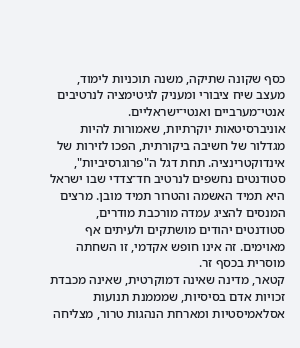כסף שקונה שתיקה, משנה תוכניות לימוד, מעצב שיח ציבורי ומעניק לגיטימציה לנרטיבים אנטי־מערביים ואנטי־ישראליים.
אוניברסיטאות יוקרתיות, שאמורות להיות מגדלור של חשיבה ביקורתית, הפכו לזירות של אינדוקטרינציה. תחת דגל ה"פרוגרסיביות", סטודנטים נחשפים לנרטיב חד־צדדי שבו ישראל היא תמיד האשמה והטרור תמיד מובן. מרצים המנסים להציג עמדה מורכבת מודרים, סטודנטים יהודים מושתקים ולעיתים אף מאוימים. זה אינו חופש אקדמי, זו השחתה מוסרית בכסף זר.
קטאר, מדינה שאינה דמוקרטית, שאינה מכבדת זכויות אדם בסיסיות, שמממנת תנועות אסלאמיסטיות ומארחת הנהגות טרור, מצליחה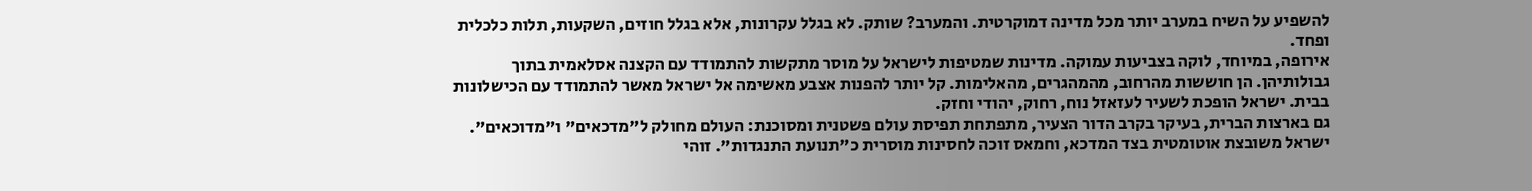להשפיע על השיח במערב יותר מכל מדינה דמוקרטית. והמערב? שותק. לא בגלל עקרונות, אלא בגלל חוזים, השקעות, תלות כלכלית ופחד.
אירופה, במיוחד, לוקה בצביעות עמוקה. מדינות שמטיפות לישראל על מוסר מתקשות להתמודד עם הקצנה אסלאמית בתוך גבולותיהן. הן חוששות מהרחוב, מהמהגרים, מהאלימות. קל יותר להפנות אצבע מאשימה אל ישראל מאשר להתמודד עם הכישלונות בבית. ישראל הופכת לשעיר לעזאזל נוח, רחוק, יהודי וחזק.
גם בארצות הברית, בעיקר בקרב הדור הצעיר, מתפתחת תפיסת עולם פשטנית ומסוכנת: העולם מחולק ל"מדכאים" ו"מדוכאים". ישראל משובצת אוטומטית בצד המדכא, וחמאס זוכה לחסינות מוסרית כ"תנועת התנגדות". זוהי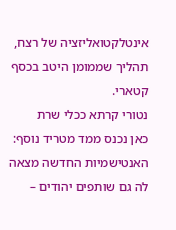אינטלקטואליזציה של רצח, תהליך שממומן היטב בכסף קטארי.
נטורי קרתא ככלי שרת
כאן נכנס ממד מטריד נוסף: האנטישמיות החדשה מצאה לה גם שותפים יהודים –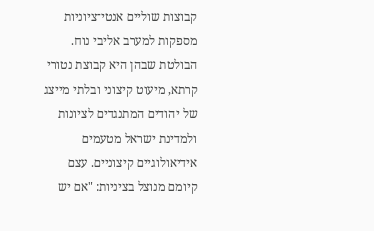קבוצות שוליים אנטי־ציוניות מספקות למערב אליבי נוח. הבולטת שבהן היא קבוצת נטורי קרתא, מיעוט קיצוני ובלתי מייצג של יהודים המתנגדים לציונות ולמדינת ישראל מטעמים אידיאולוגיים קיצוניים. עצם קיומם מנוצל בציניות: "אם יש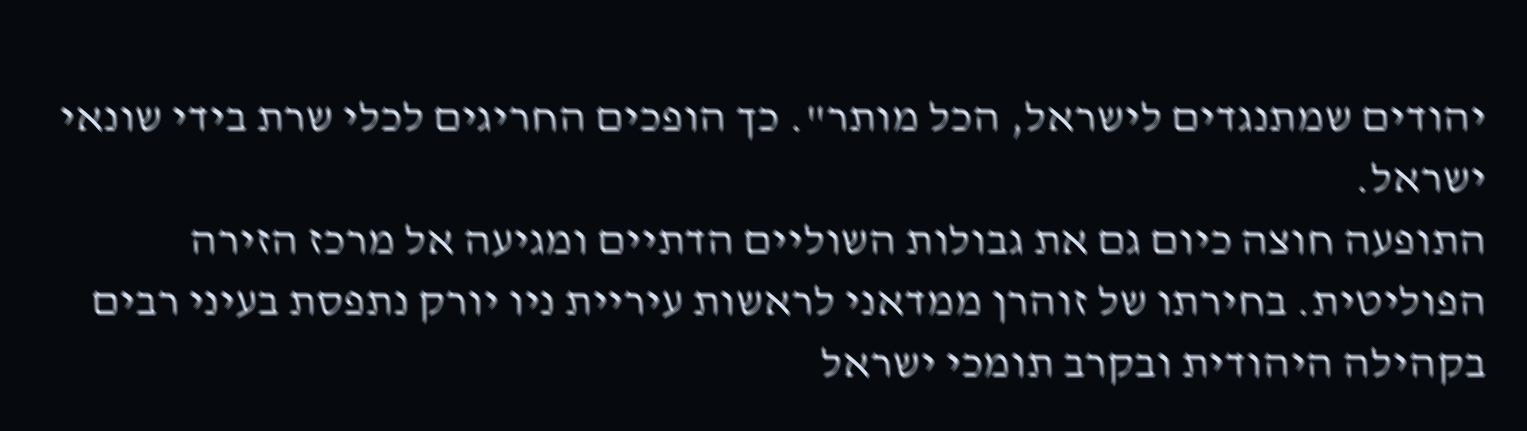יהודים שמתנגדים לישראל, הכל מותר". כך הופכים החריגים לכלי שרת בידי שונאי ישראל.
התופעה חוצה כיום גם את גבולות השוליים הדתיים ומגיעה אל מרכז הזירה הפוליטית. בחירתו של זוהרן ממדאני לראשות עיריית ניו יורק נתפסת בעיני רבים בקהילה היהודית ובקרב תומכי ישראל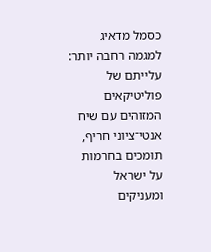כסמל מדאיג למגמה רחבה יותר: עלייתם של פוליטיקאים המזוהים עם שיח אנטי־ציוני חריף, תומכים בחרמות על ישראל ומעניקים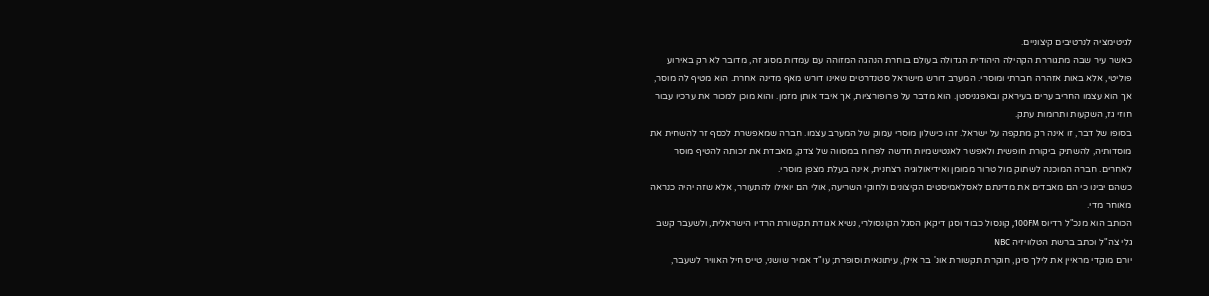לגיטימציה לנרטיבים קיצוניים.
כאשר עיר שבה מתגוררת הקהילה היהודית הגדולה בעולם בוחרת הנהגה המזוהה עם עמדות מסוג זה, מדובר לא רק באירוע פוליטי, אלא באות אזהרה חברתי ומוסרי. המערב דורש מישראל סטנדרטים שאינו דורש מאף מדינה אחרת. הוא מטיף לה מוסר, אך הוא עצמו החריב ערים בעיראק ובאפגניסטן. הוא מדבר על פרופורציות, אך איבד אותן מזמן. והוא מוכן למכור את ערכיו עבור חוזי גז, השקעות ותרומות עתק.
בסופו של דבר, זו אינה רק מתקפה על ישראל. זהו כישלון מוסרי עמוק של המערב עצמו. חברה שמאפשרת לכסף זר להשחית את מוסדותיה, להשתיק ביקורת חופשית ולאפשר לאנטישמיות חדשה לפרוח במסווה של צדק, מאבדת את זכותה להטיף מוסר לאחרים. חברה המוכנה לשתוק מול טרור ממומן ואידיאולוגיה רצחנית, אינה בעלת מצפן מוסרי.
כשהם יבינו כי הם מאבדים את מדינתם לאסלאמיסטים הקיצונים ולחוקי השריעה, אולי הם יואילו להתעורר, אלא שזה יהיה כנראה מאוחר מדי.
הכותב הוא מנכ"ל רדיוס 100FM, קונסול כבוד וסגן דיקאן הסגל הקונסולרי, נשיא אגודת תקשורת הרדיו הישראלית, ולשעבר קשב גלי צה"ל וכתב ברשת הטלוויזיה NBC
יורם מוקדי מראיין את לילך סיגן, חוקרת תקשורת אונ' בר אילן, עיתונאית וסופרת; עו"ד אמיר שושני, טייס חיל האוויר לשעבר,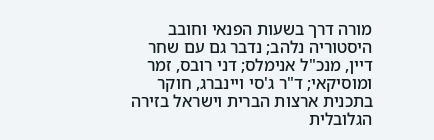מורה דרך בשעות הפנאי וחובב היסטוריה נלהב; נדבר גם עם שחר דיין, מנכ"ל אנימלס; דני רובס, זמר ומוסיקאי; ד"ר ג'סי ויינברג, חוקר בתכנית ארצות הברית וישראל בזירה הגלובלית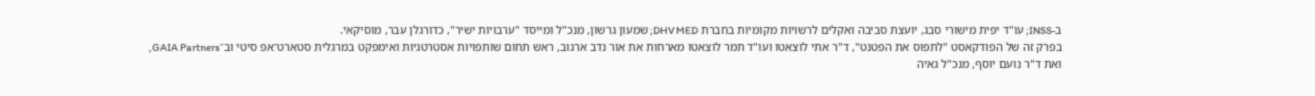ב-INSS; עו"ד יפית מישורי סבג, יועצת סביבה ואקלים לרשויות מקומיות בחברת DHV MED; שמעון גרשון, מנכ"ל ומייסד "ערבויות ישיר", כדורגלן עבר, מוסיקאי.
בפרק זה של הפודקאסט "לתפוס את הפטנט", ד"ר אתי לוצאטו ועו"ד תמר לוצאטו מארחות את אור נדב ארגוב, ראש תחום שותפויות אסטרטגיות ואימפקט במרגלית סטארט־אפ סיטי וב־GAIA Partners,
ואת ד"ר נועם יוסף, מנכ"ל גאיה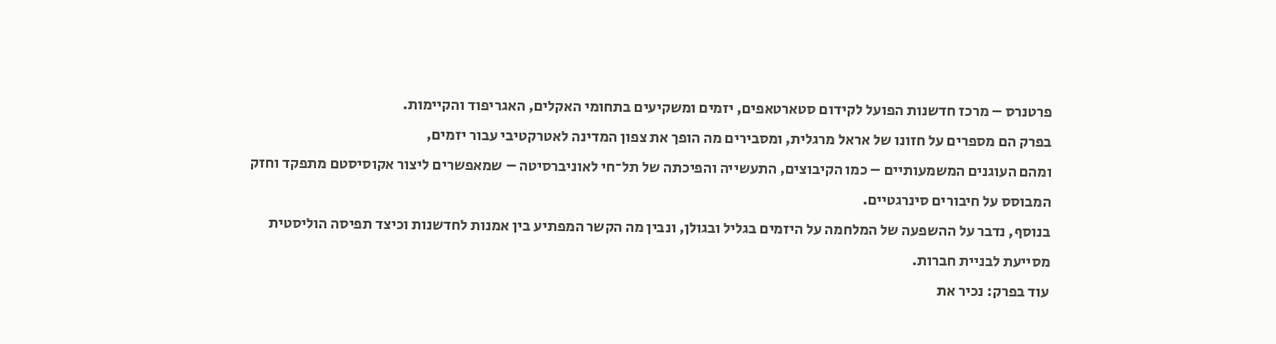פרטנרס – מרכז חדשנות הפועל לקידום סטארטאפים, יזמים ומשקיעים בתחומי האקלים, האגריפוד והקיימות.
בפרק הם מספרים על חזונו של אראל מרגלית, ומסבירים מה הופך את צפון המדינה לאטרקטיבי עבור יזמים,
ומהם העוגנים המשמעותיים – כמו הקיבוצים, התעשייה והפיכתה של תל־חי לאוניברסיטה – שמאפשרים ליצור אקוסיסטם מתפקד וחזק המבוסס על חיבורים סינרגטיים.
בנוסף, נדבר על ההשפעה של המלחמה על היזמים בגליל ובגולן, ונבין מה הקשר המפתיע בין אמנות לחדשנות וכיצד תפיסה הוליסטית מסייעת לבניית חברות.
עוד בפרק: נכיר את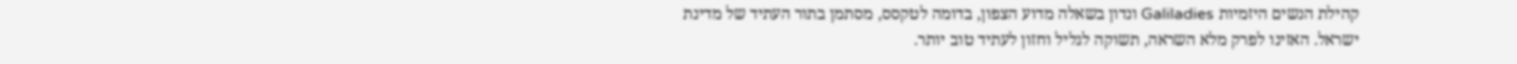קהילת הנשים היזמיות Galiladies ונדון בשאלה מדוע הצפון, בדומה לטקסס, מסתמן בתור העתיד של מדינת ישראל. האזינו לפרק מלא השראה, תשוקה לגליל וחזון לעתיד טוב יותר.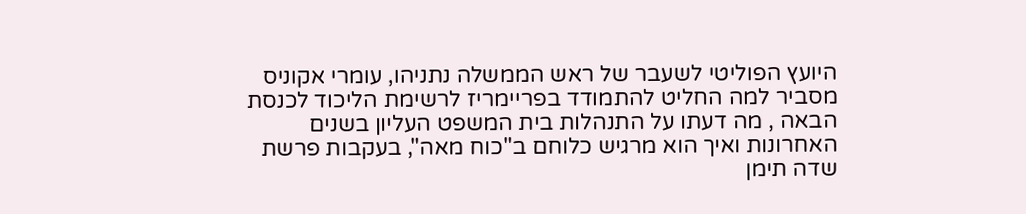היועץ הפוליטי לשעבר של ראש הממשלה נתניהו, עומרי אקוניס מסביר למה החליט להתמודד בפריימריז לרשימת הליכוד לכנסת הבאה , מה דעתו על התנהלות בית המשפט העליון בשנים האחרונות ואיך הוא מרגיש כלוחם ב"כוח מאה", בעקבות פרשת שדה תימן